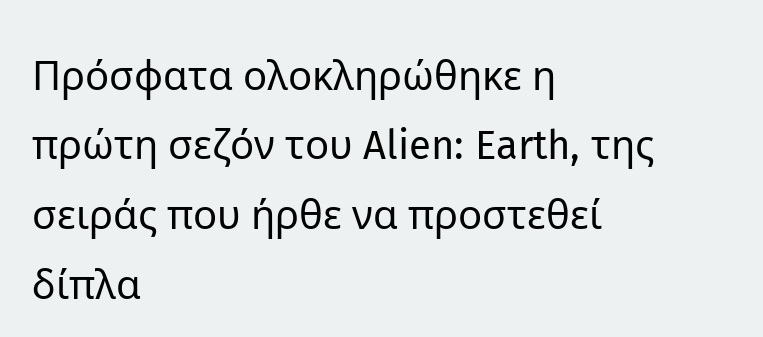Πρόσφατα ολοκληρώθηκε η πρώτη σεζόν του Alien: Earth, της σειράς που ήρθε να προστεθεί δίπλα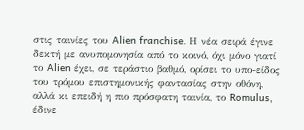στις ταινίες του Alien franchise. Η νέα σειρά έγινε δεκτή με ανυπομονησία από το κοινό, όχι μόνο γιατί το Alien έχει, σε τεράστιο βαθμό, ορίσει το υπο-είδος του τρόμου επιστημονικής φαντασίας στην οθόνη, αλλά κι επειδή η πιο πρόσφατη ταινία, το Romulus, έδινε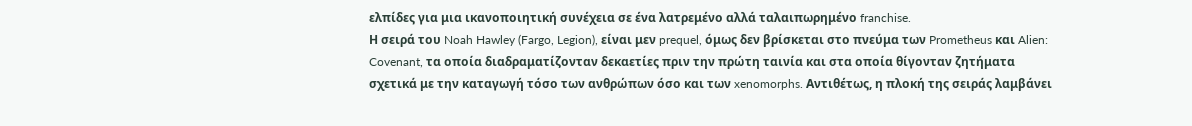ελπίδες για μια ικανοποιητική συνέχεια σε ένα λατρεμένο αλλά ταλαιπωρημένο franchise.
Η σειρά του Noah Hawley (Fargo, Legion), είναι μεν prequel, όμως δεν βρίσκεται στο πνεύμα των Prometheus και Alien: Covenant, τα οποία διαδραματίζονταν δεκαετίες πριν την πρώτη ταινία και στα οποία θίγονταν ζητήματα σχετικά με την καταγωγή τόσο των ανθρώπων όσο και των xenomorphs. Αντιθέτως, η πλοκή της σειράς λαμβάνει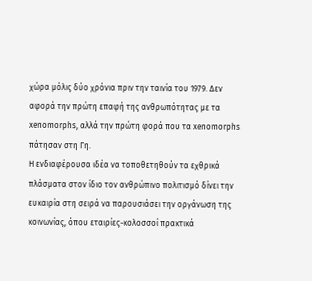χώρα μόλις δύο χρόνια πριν την ταινία του 1979. Δεν αφορά την πρώτη επαφή της ανθρωπότητας με τα xenomorphs, αλλά την πρώτη φορά που τα xenomorphs πάτησαν στη Γη.
Η ενδιαφέρουσα ιδέα να τοποθετηθούν τα εχθρικά πλάσματα στον ίδιο τον ανθρώπινο πολιτισμό δίνει την ευκαιρία στη σειρά να παρουσιάσει την οργάνωση της κοινωνίας, όπου εταιρίες-κολοσσοί πρακτικά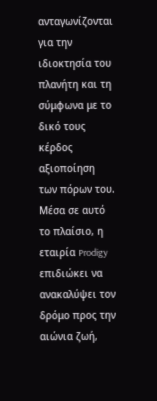ανταγωνίζονται για την ιδιοκτησία του πλανήτη και τη σύμφωνα με το δικό τους κέρδος αξιοποίηση των πόρων του. Μέσα σε αυτό το πλαίσιο, η εταιρία Prodigy επιδιώκει να ανακαλύψει τον δρόμο προς την αιώνια ζωή,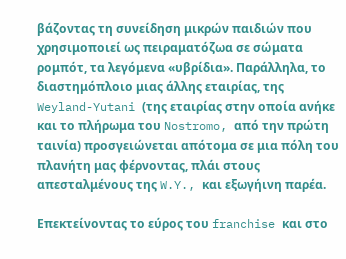βάζοντας τη συνείδηση μικρών παιδιών που χρησιμοποιεί ως πειραματόζωα σε σώματα ρομπότ, τα λεγόμενα «υβρίδια». Παράλληλα, το διαστημόπλοιο μιας άλλης εταιρίας, της Weyland-Yutani (της εταιρίας στην οποία ανήκε και το πλήρωμα του Nostromo, από την πρώτη ταινία) προσγειώνεται απότομα σε μια πόλη του πλανήτη μας φέρνοντας, πλάι στους απεσταλμένους της W.Y., και εξωγήινη παρέα.

Επεκτείνοντας το εύρος του franchise και στο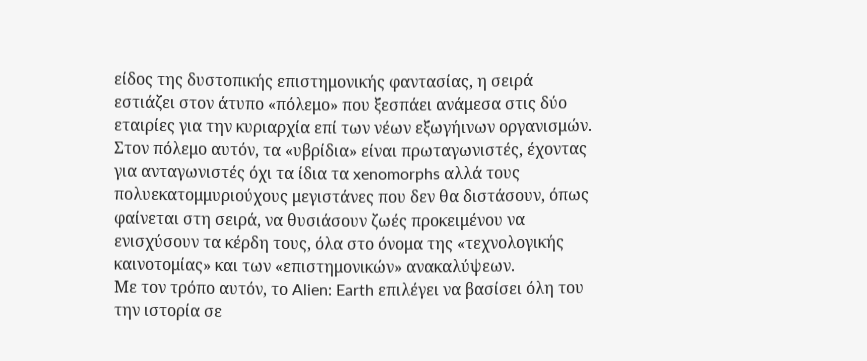είδος της δυστοπικής επιστημονικής φαντασίας, η σειρά εστιάζει στον άτυπο «πόλεμο» που ξεσπάει ανάμεσα στις δύο εταιρίες για την κυριαρχία επί των νέων εξωγήινων οργανισμών. Στον πόλεμο αυτόν, τα «υβρίδια» είναι πρωταγωνιστές, έχοντας για ανταγωνιστές όχι τα ίδια τα xenomorphs αλλά τους πολυεκατομμυριούχους μεγιστάνες που δεν θα διστάσουν, όπως φαίνεται στη σειρά, να θυσιάσουν ζωές προκειμένου να ενισχύσουν τα κέρδη τους, όλα στο όνομα της «τεχνολογικής καινοτομίας» και των «επιστημονικών» ανακαλύψεων.
Με τον τρόπο αυτόν, το Alien: Earth επιλέγει να βασίσει όλη του την ιστορία σε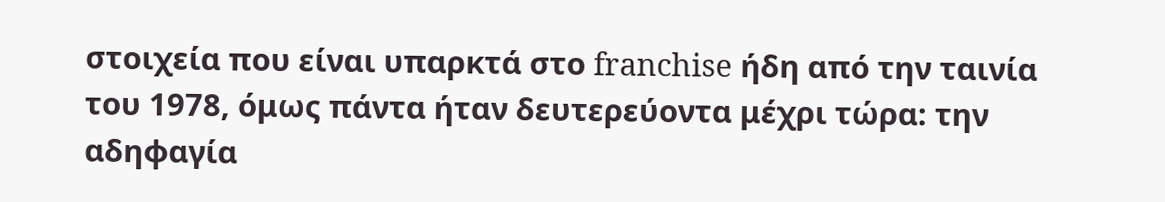στοιχεία που είναι υπαρκτά στο franchise ήδη από την ταινία του 1978, όμως πάντα ήταν δευτερεύοντα μέχρι τώρα: την αδηφαγία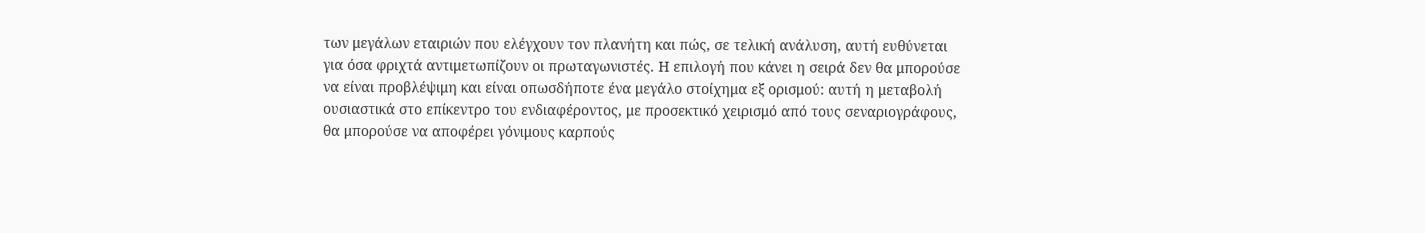των μεγάλων εταιριών που ελέγχουν τον πλανήτη και πώς, σε τελική ανάλυση, αυτή ευθύνεται για όσα φριχτά αντιμετωπίζουν οι πρωταγωνιστές. Η επιλογή που κάνει η σειρά δεν θα μπορούσε να είναι προβλέψιμη και είναι οπωσδήποτε ένα μεγάλο στοίχημα εξ ορισμού: αυτή η μεταβολή ουσιαστικά στο επίκεντρο του ενδιαφέροντος, με προσεκτικό χειρισμό από τους σεναριογράφους, θα μπορούσε να αποφέρει γόνιμους καρπούς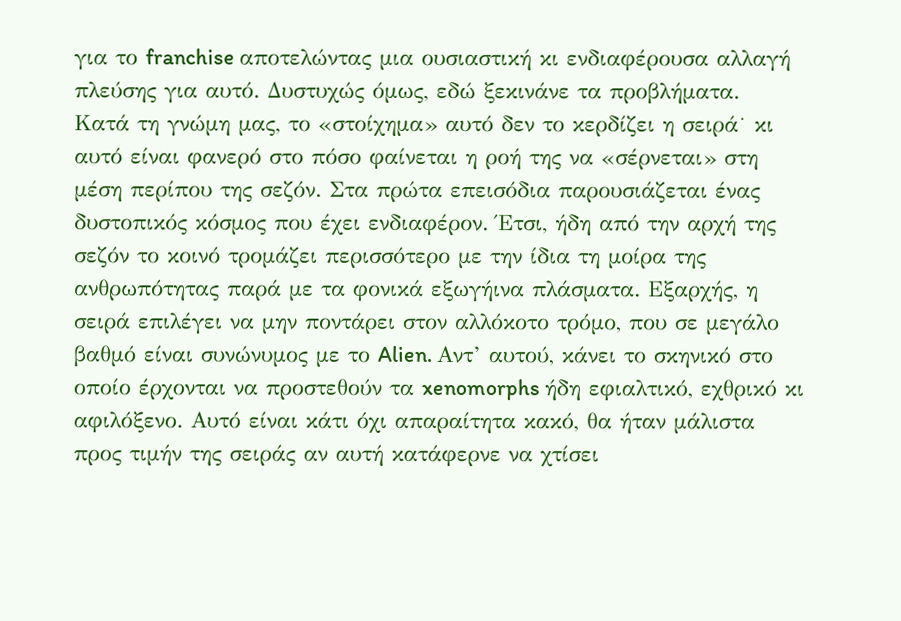για το franchise αποτελώντας μια ουσιαστική κι ενδιαφέρουσα αλλαγή πλεύσης για αυτό. Δυστυχώς όμως, εδώ ξεκινάνε τα προβλήματα.
Κατά τη γνώμη μας, το «στοίχημα» αυτό δεν το κερδίζει η σειρά˙ κι αυτό είναι φανερό στο πόσο φαίνεται η ροή της να «σέρνεται» στη μέση περίπου της σεζόν. Στα πρώτα επεισόδια παρουσιάζεται ένας δυστοπικός κόσμος που έχει ενδιαφέρον. Έτσι, ήδη από την αρχή της σεζόν το κοινό τρομάζει περισσότερο με την ίδια τη μοίρα της ανθρωπότητας παρά με τα φονικά εξωγήινα πλάσματα. Εξαρχής, η σειρά επιλέγει να μην ποντάρει στον αλλόκοτο τρόμο, που σε μεγάλο βαθμό είναι συνώνυμος με το Alien. Αντ’ αυτού, κάνει το σκηνικό στο οποίο έρχονται να προστεθούν τα xenomorphs ήδη εφιαλτικό, εχθρικό κι αφιλόξενο. Αυτό είναι κάτι όχι απαραίτητα κακό, θα ήταν μάλιστα προς τιμήν της σειράς αν αυτή κατάφερνε να χτίσει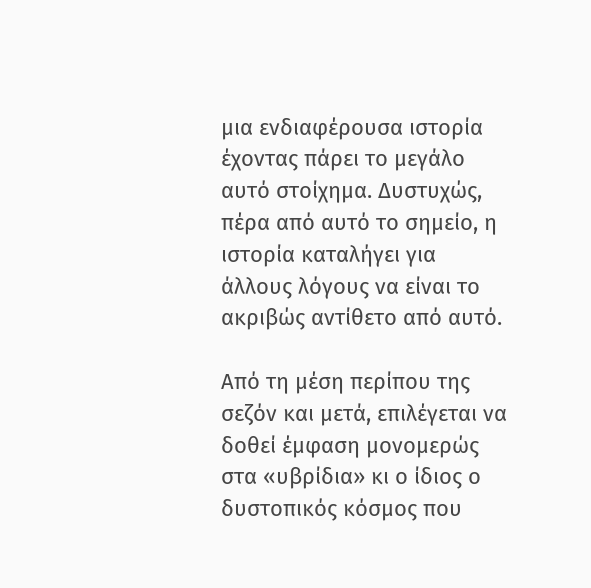μια ενδιαφέρουσα ιστορία έχοντας πάρει το μεγάλο αυτό στοίχημα. Δυστυχώς, πέρα από αυτό το σημείο, η ιστορία καταλήγει για άλλους λόγους να είναι το ακριβώς αντίθετο από αυτό.

Από τη μέση περίπου της σεζόν και μετά, επιλέγεται να δοθεί έμφαση μονομερώς στα «υβρίδια» κι ο ίδιος ο δυστοπικός κόσμος που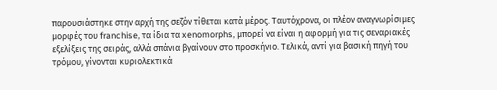παρουσιάστηκε στην αρχή της σεζόν τίθεται κατά μέρος. Ταυτόχρονα, οι πλέον αναγνωρίσιμες μορφές του franchise, τα ίδια τα xenomorphs, μπορεί να είναι η αφορμή για τις σεναριακές εξελίξεις της σειράς, αλλά σπάνια βγαίνουν στο προσκήνιο. Τελικά, αντί για βασική πηγή του τρόμου, γίνονται κυριολεκτικά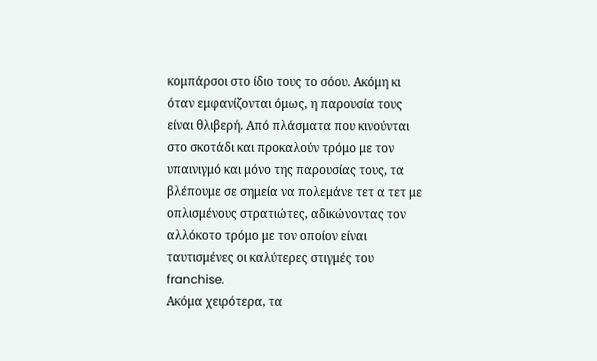κομπάρσοι στο ίδιο τους το σόου. Ακόμη κι όταν εμφανίζονται όμως, η παρουσία τους είναι θλιβερή. Από πλάσματα που κινούνται στο σκοτάδι και προκαλούν τρόμο με τον υπαινιγμό και μόνο της παρουσίας τους, τα βλέπουμε σε σημεία να πολεμάνε τετ α τετ με οπλισμένους στρατιώτες, αδικώνοντας τον αλλόκοτο τρόμο με τον οποίον είναι ταυτισμένες οι καλύτερες στιγμές του franchise.
Ακόμα χειρότερα, τα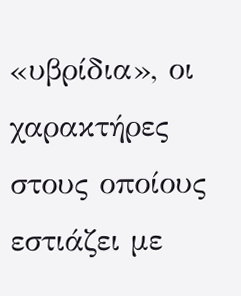«υβρίδια», οι χαρακτήρες στους οποίους εστιάζει με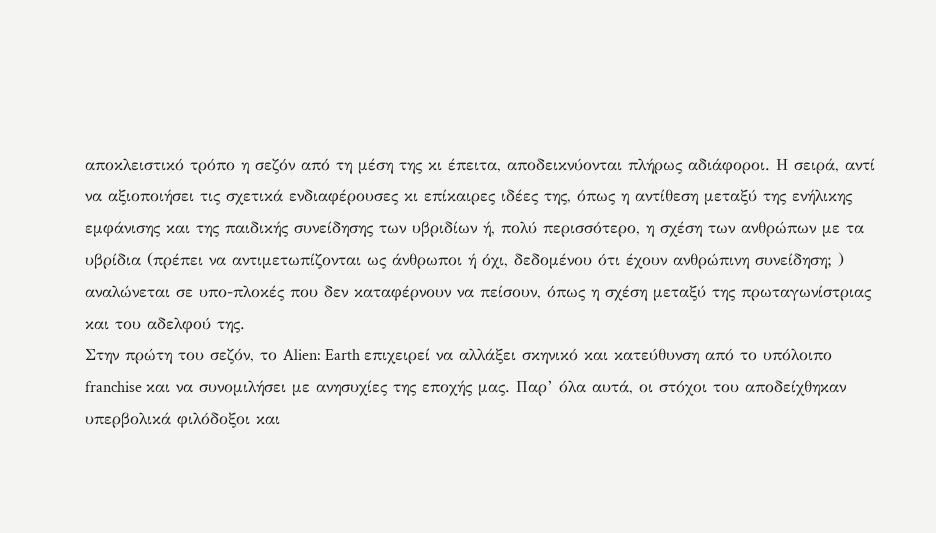αποκλειστικό τρόπο η σεζόν από τη μέση της κι έπειτα, αποδεικνύονται πλήρως αδιάφοροι. Η σειρά, αντί να αξιοποιήσει τις σχετικά ενδιαφέρουσες κι επίκαιρες ιδέες της, όπως η αντίθεση μεταξύ της ενήλικης εμφάνισης και της παιδικής συνείδησης των υβριδίων ή, πολύ περισσότερο, η σχέση των ανθρώπων με τα υβρίδια (πρέπει να αντιμετωπίζονται ως άνθρωποι ή όχι, δεδομένου ότι έχουν ανθρώπινη συνείδηση; ) αναλώνεται σε υπο-πλοκές που δεν καταφέρνουν να πείσουν, όπως η σχέση μεταξύ της πρωταγωνίστριας και του αδελφού της.
Στην πρώτη του σεζόν, το Alien: Earth επιχειρεί να αλλάξει σκηνικό και κατεύθυνση από το υπόλοιπο franchise και να συνομιλήσει με ανησυχίες της εποχής μας. Παρ’ όλα αυτά, οι στόχοι του αποδείχθηκαν υπερβολικά φιλόδοξοι και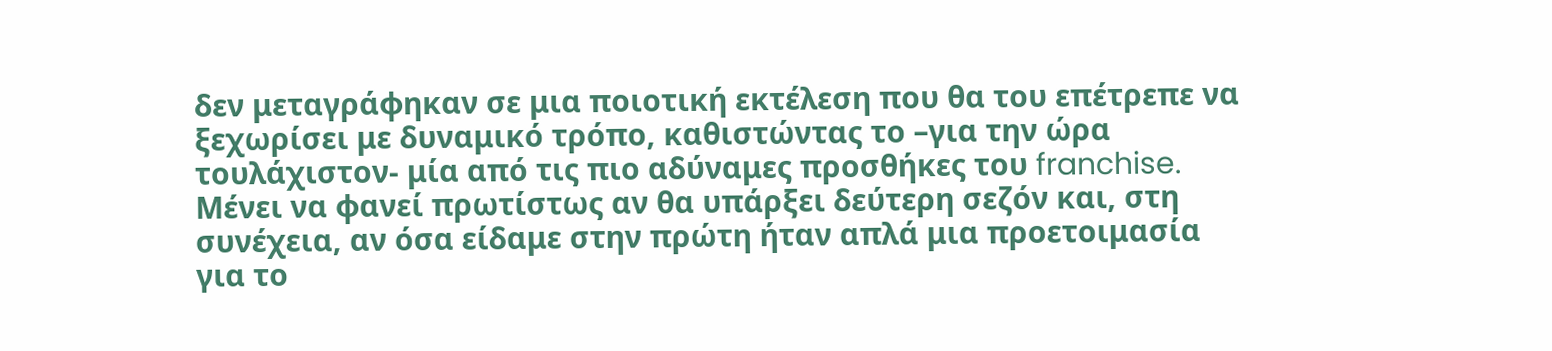δεν μεταγράφηκαν σε μια ποιοτική εκτέλεση που θα του επέτρεπε να ξεχωρίσει με δυναμικό τρόπο, καθιστώντας το –για την ώρα τουλάχιστον- μία από τις πιο αδύναμες προσθήκες του franchise. Μένει να φανεί πρωτίστως αν θα υπάρξει δεύτερη σεζόν και, στη συνέχεια, αν όσα είδαμε στην πρώτη ήταν απλά μια προετοιμασία για το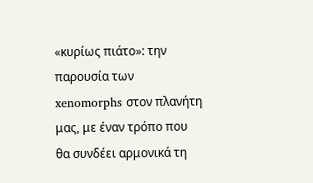«κυρίως πιάτο»: την παρουσία των xenomorphs στον πλανήτη μας, με έναν τρόπο που θα συνδέει αρμονικά τη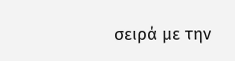σειρά με την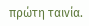πρώτη ταινία.